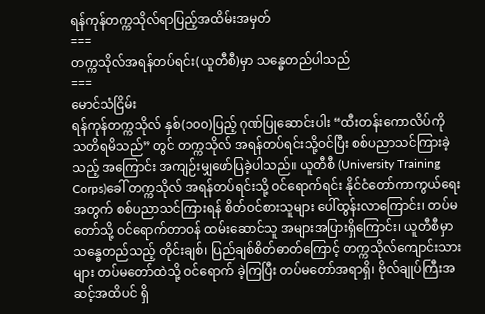ရန်ကုန်တက္ကသိုလ်ရာပြည့်အထိမ်းအမှတ်
===
တက္ကသိုလ်အရန်တပ်ရင်း(ယူတီစီ)မှာ သန္ဓေတည်ပါသည်
===
မောင်သံငြိမ်း
ရန်ကုန်တက္ကသိုလ် နှစ်(၁၀၀)ပြည့် ဂုဏ်ပြုဆောင်းပါး “ထီးတန်းကောလိပ်ကို သတိရမိသည်” တွင် တက္ကသိုလ် အရန်တပ်ရင်းသို့ဝင်ပြီး စစ်ပညာသင်ကြားခဲ့သည့် အကြောင်း အကျဉ်းမျှဖော်ပြခဲ့ပါသည်။ ယူတီစီ (University Training Corps)ခေါ် တက္ကသိုလ် အရန်တပ်ရင်းသို့ ဝင်ရောက်ရင်း နိုင်ငံတော်ကာကွယ်ရေး အတွက် စစ်ပညာသင်ကြားရန် စိတ်ဝင်စားသူများ ပေါ်ထွန်းလာကြောင်း၊ တပ်မတော်သို့ ဝင်ရောက်တာဝန် ထမ်းဆောင်သူ အများအပြားရှိကြောင်း၊ ယူတီစီမှာ သန္ဓေတည်သည့် တိုင်းချစ်၊ ပြည်ချစ်စိတ်ဓာတ်ကြောင့် တက္ကသိုလ်ကျောင်းသားများ တပ်မတော်ထဲသို့ ဝင်ရောက် ခဲ့ကြပြီး တပ်မတော်အရာရှိ၊ ဗိုလ်ချုပ်ကြီးအဆင့်အထိပင် ရှိ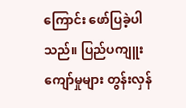ကြောင်း ဖော်ပြခဲ့ပါသည်။ ပြည်ပကျူးကျော်မှုများ တွန်းလှန်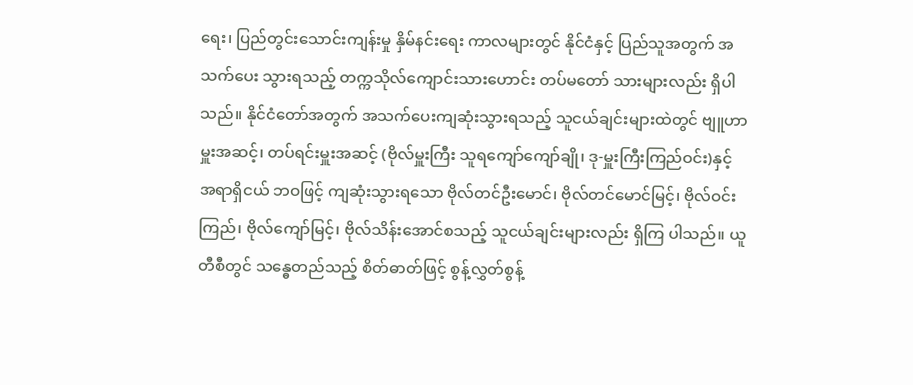ရေး၊ ပြည်တွင်းသောင်းကျန်းမှု နှိမ်နင်းရေး ကာလများတွင် နိုင်ငံနှင့် ပြည်သူအတွက် အသက်ပေး သွားရသည့် တက္ကသိုလ်ကျောင်းသားဟောင်း တပ်မတော် သားများလည်း ရှိပါသည်။ နိုင်ငံတော်အတွက် အသက်ပေးကျဆုံးသွားရသည့် သူငယ်ချင်းများထဲတွင် ဗျူဟာမှူးအဆင့်၊ တပ်ရင်းမှူးအဆင့် (ဗိုလ်မှူးကြီး သူရကျော်ကျော်ချို၊ ဒု-မှူးကြီးကြည်ဝင်း)နှင့် အရာရှိငယ် ဘဝဖြင့် ကျဆုံးသွားရသော ဗိုလ်တင်ဦးမောင်၊ ဗိုလ်တင်မောင်မြင့်၊ ဗိုလ်ဝင်းကြည်၊ ဗိုလ်ကျော်မြင့်၊ ဗိုလ်သိန်းအောင်စသည့် သူငယ်ချင်းများလည်း ရှိကြ ပါသည်။ ယူတီစီတွင် သန္ဓေတည်သည့် စိတ်ဓာတ်ဖြင့် စွန့်လွှတ်စွန့်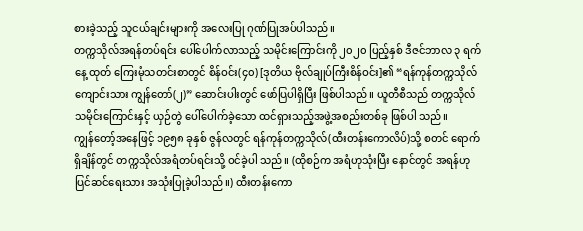စားခဲ့သည့် သူငယ်ချင်းများကို အလေးပြု ဂုဏ်ပြုအပ်ပါသည်။
တက္ကသိုလ်အရန်တပ်ရင်း ပေါ်ပေါက်လာသည့် သမိုင်းကြောင်းကို ၂၀၂၀ ပြည့်နှစ် ဒီဇင်ဘာလ ၃ ရက်နေ့ ထုတ် ကြေးမုံသတင်းစာတွင် စိန်ဝင်း(၄၀) [ဒုတိယ ဗိုလ်ချုပ်ကြီးစိန်ဝင်း]၏ “ရန်ကုန်တက္ကသိုလ်ကျောင်းသား ကျွန်တော်(၂)” ဆောင်းပါးတွင် ဖော်ပြပါရှိပြီး ဖြစ်ပါသည်။ ယူတီစီသည် တက္ကသိုလ်သမိုင်းကြောင်းနှင့် ယှဉ်တွဲ ပေါ်ပေါက်ခဲ့သော ထင်ရှားသည့်အဖွဲ့အစည်းတစ်ခု ဖြစ်ပါ သည်။
ကျွန်တော့်အနေဖြင့် ၁၉၅၈ ခုနှစ် ဇွန်လတွင် ရန်ကုန်တက္ကသိုလ်(ထီးတန်းကောလိပ်)သို့ စတင် ရောက်ရှိချိန်တွင် တက္ကသိုလ်အရံတပ်ရင်းသို့ ဝင်ခဲ့ပါ သည်။ (ထိုစဉ်က အရံဟုသုံးပြီး နောင်တွင် အရန်ဟု ပြင်ဆင်ရေးသား အသုံးပြုခဲ့ပါသည်။) ထီးတန်းကော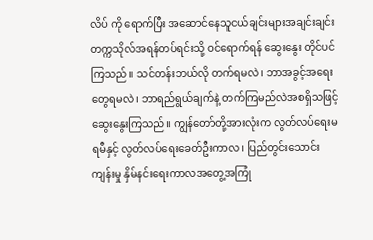လိပ် ကို ရောက်ပြီး အဆောင်နေသူငယ်ချင်းများအချင်းချင်း တက္ကသိုလ်အရန်တပ်ရင်းသို့ ဝင်ရောက်ရန် ဆွေးနွေး တိုင်ပင်ကြသည်။ သင်တန်းဘယ်လို တက်ရမလဲ၊ ဘာအခွင့်အရေးတွေရမလဲ၊ ဘာရည်ရွယ်ချက်နဲ့ တက်ကြမည်လဲအစရှိသဖြင့် ဆွေးနွေးကြသည်။ ကျွန်တော်တို့အားလုံးက လွတ်လပ်ရေးမရမီနှင့် လွတ်လပ်ရေးခေတ်ဦးကာလ၊ ပြည်တွင်းသောင်းကျန်းမှု နှိမ်နင်းရေးကာလအတွေ့အကြုံ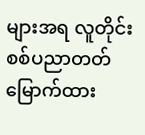များအရ လူတိုင်း စစ်ပညာတတ်မြောက်ထား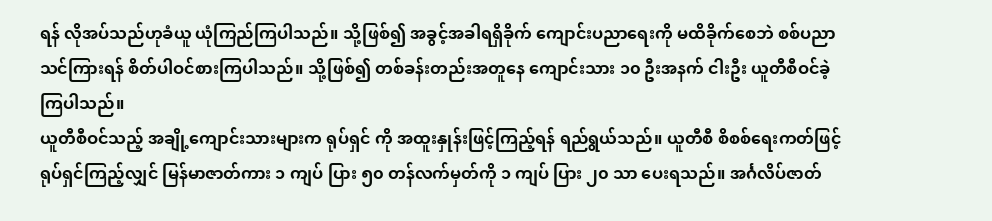ရန် လိုအပ်သည်ဟုခံယူ ယုံကြည်ကြပါသည်။ သို့ဖြစ်၍ အခွင့်အခါရရှိခိုက် ကျောင်းပညာရေးကို မထိခိုက်စေဘဲ စစ်ပညာ သင်ကြားရန် စိတ်ပါဝင်စားကြပါသည်။ သို့ဖြစ်၍ တစ်ခန်းတည်းအတူနေ ကျောင်းသား ၁၀ ဦးအနက် ငါးဦး ယူတီစီဝင်ခဲ့ကြပါသည်။
ယူတီစီဝင်သည့် အချို့ကျောင်းသားများက ရုပ်ရှင် ကို အထူးနှုန်းဖြင့်ကြည့်ရန် ရည်ရွယ်သည်။ ယူတီစီ စိစစ်ရေးကတ်ဖြင့် ရုပ်ရှင်ကြည့်လျှင် မြန်မာဇာတ်ကား ၁ ကျပ် ပြား ၅၀ တန်လက်မှတ်ကို ၁ ကျပ် ပြား ၂၀ သာ ပေးရသည်။ အင်္ဂလိပ်ဇာတ်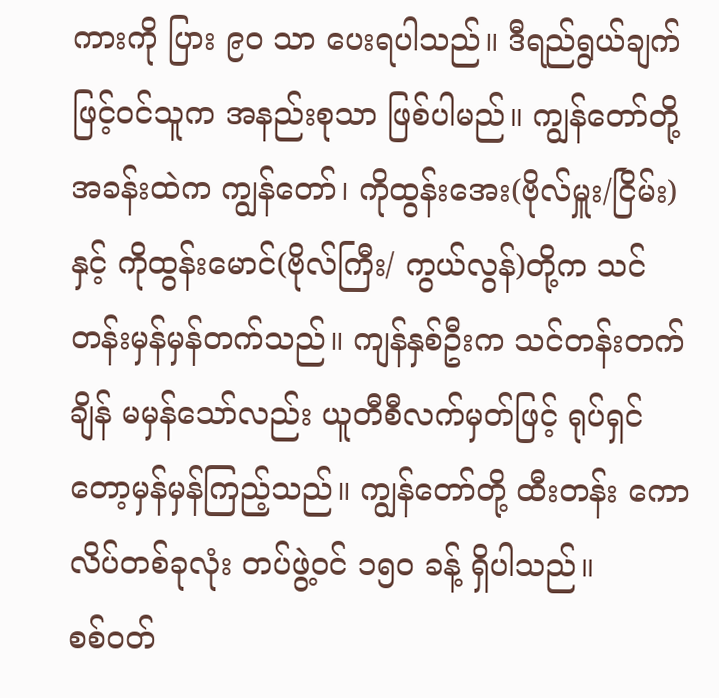ကားကို ပြား ၉၀ သာ ပေးရပါသည်။ ဒီရည်ရွယ်ချက်ဖြင့်ဝင်သူက အနည်းစုသာ ဖြစ်ပါမည်။ ကျွန်တော်တို့အခန်းထဲက ကျွန်တော်၊ ကိုထွန်းအေး(ဗိုလ်မှူး/ငြိမ်း)နှင့် ကိုထွန်းမောင်(ဗိုလ်ကြီး/ ကွယ်လွန်)တို့က သင်တန်းမှန်မှန်တက်သည်။ ကျန်နှစ်ဦးက သင်တန်းတက်ချိန် မမှန်သော်လည်း ယူတီစီလက်မှတ်ဖြင့် ရုပ်ရှင်တော့မှန်မှန်ကြည့်သည်။ ကျွန်တော်တို့ ထီးတန်း ကောလိပ်တစ်ခုလုံး တပ်ဖွဲ့ဝင် ၁၅၀ ခန့် ရှိပါသည်။
စစ်ဝတ်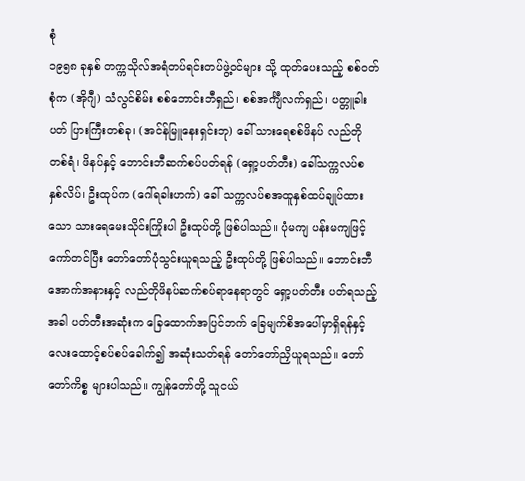စုံ
၁၉၅၈ ခုနှစ် တက္ကသိုလ်အရံတပ်ရင်းတပ်ဖွဲ့ဝင်များ သို့ ထုတ်ပေးသည့် စစ်ဝတ်စုံက (အိုဂျီ) သံလွင်စိမ်း စစ်ဘောင်းဘီရှည်၊ စစ်အင်္ကျီလက်ရှည်၊ ပတ္တူခါးပတ် ပြားကြီးတစ်ခု၊ (အင်န်မြူနေးရှင်းဘု) ခေါ် သားရေစစ်ဖိနပ် လည်တိုတစ်ရံ၊ ဖိနပ်နှင့် ဘောင်းဘီဆက်စပ်ပတ်ရန် (ရှော့ပတ်တီး) ခေါ်သက္ကလပ်စ နှစ်လိပ်၊ ဦးထုပ်က (ဂေါ်ရခါးဟက်) ခေါ် သက္ကလပ်စအထူနှစ်ထပ်ချုပ်ထားသော သားရေမေးသိုင်းကြိုးပါ ဦးထုပ်တို့ ဖြစ်ပါသည်။ ပုံမကျ ပန်းမကျဖြင့် ကော်တင်ပြီး တော်တော်ပုံသွင်းယူရသည့် ဦးထုပ်တို့ ဖြစ်ပါသည်။ ဘောင်းဘီအောက်အနားနှင့် လည်တိုဖိနပ်ဆက်စပ်ရာနေရာတွင် ရှော့ပတ်တီး ပတ်ရသည့်အခါ ပတ်တီးအဆုံးက ခြေထောက်အပြင်ဘက် ခြေမျက်စိအပေါ်မှာရှိရန်နှင့် လေးထောင့်စပ်စပ်ခေါက်၍ အဆုံးသတ်ရန် တော်တော်ညှိယူရသည်။ တော်တော်ကိစ္စ များပါသည်။ ကျွန်တော်တို့ သူငယ်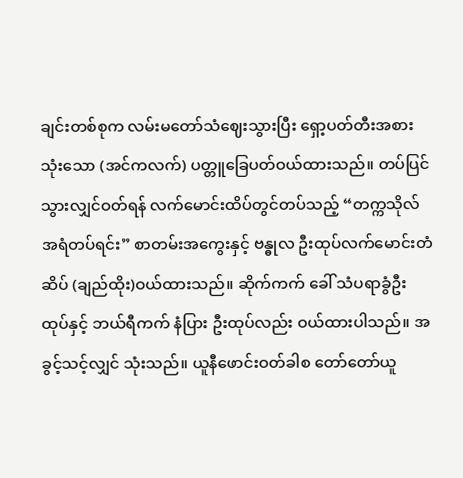ချင်းတစ်စုက လမ်းမတော်သံဈေးသွားပြီး ရှော့ပတ်တီးအစားသုံးသော (အင်ကလက်) ပတ္တူခြေပတ်ဝယ်ထားသည်။ တပ်ပြင် သွားလျှင်ဝတ်ရန် လက်မောင်းထိပ်တွင်တပ်သည့် “တက္ကသိုလ်အရံတပ်ရင်း” စာတမ်းအကွေးနှင့် ဗန္ဓုလ ဦးထုပ်လက်မောင်းတံဆိပ် (ချည်ထိုး)ဝယ်ထားသည်။ ဆိုက်ကက် ခေါ် သံပရာခွံဦးထုပ်နှင့် ဘယ်ရီကက် နံပြား ဦးထုပ်လည်း ဝယ်ထားပါသည်။ အခွင့်သင့်လျှင် သုံးသည်။ ယူနီဖောင်းဝတ်ခါစ တော်တော်ယူ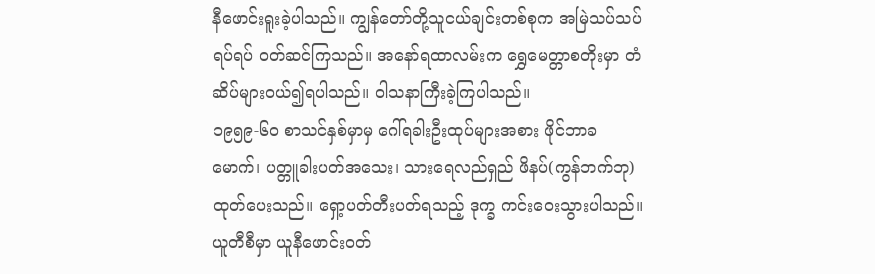နီဖောင်းရူးခဲ့ပါသည်။ ကျွန်တော်တို့သူငယ်ချင်းတစ်စုက အမြဲသပ်သပ်ရပ်ရပ် ဝတ်ဆင်ကြသည်။ အနော်ရထာလမ်းက ရွှေမေတ္တာစတိုးမှာ တံဆိပ်များဝယ်၍ရပါသည်။ ဝါသနာကြီးခဲ့ကြပါသည်။
၁၉၅၉-၆၀ စာသင်နှစ်မှာမှ ဂေါ်ရခါးဦးထုပ်များအစား ဖိုင်ဘာခမောက်၊ ပတ္တူခါးပတ်အသေး၊ သားရေလည်ရှည် ဖိနပ်(ကွန်ဘက်ဘု) ထုတ်ပေးသည်။ ရှော့ပတ်တီးပတ်ရသည့် ဒုက္ခ ကင်းဝေးသွားပါသည်။ ယူတီစီမှာ ယူနီဖောင်းဝတ်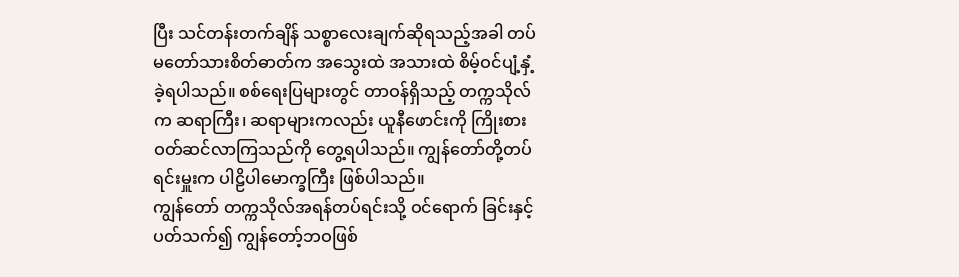ပြီး သင်တန်းတက်ချိန် သစ္စာလေးချက်ဆိုရသည့်အခါ တပ်မတော်သားစိတ်ဓာတ်က အသွေးထဲ အသားထဲ စိမ့်ဝင်ပျံ့နှံ့ခဲ့ရပါသည်။ စစ်ရေးပြများတွင် တာဝန်ရှိသည့် တက္ကသိုလ်က ဆရာကြီး၊ ဆရာများကလည်း ယူနီဖောင်းကို ကြိုးစားဝတ်ဆင်လာကြသည်ကို တွေ့ရပါသည်။ ကျွန်တော်တို့တပ်ရင်းမှူးက ပါဠိပါမောက္ခကြီး ဖြစ်ပါသည်။
ကျွန်တော် တက္ကသိုလ်အရန်တပ်ရင်းသို့ ဝင်ရောက် ခြင်းနှင့်ပတ်သက်၍ ကျွန်တော့်ဘဝဖြစ်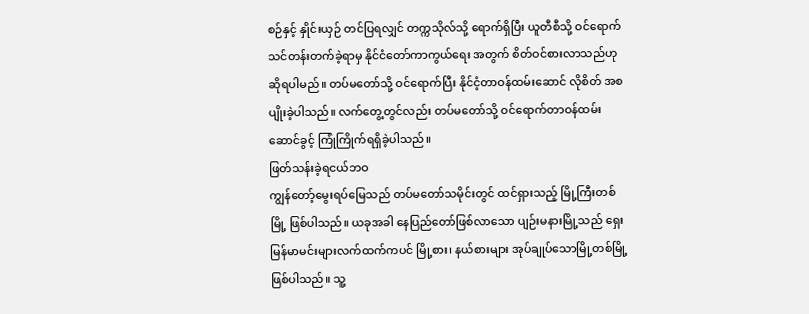စဉ်နှင့် နှိုင်းယှဉ် တင်ပြရလျှင် တက္ကသိုလ်သို့ ရောက်ရှိပြီး ယူတီစီသို့ ဝင်ရောက်သင်တန်းတက်ခဲ့ရာမှ နိုင်ငံတော်ကာကွယ်ရေး အတွက် စိတ်ဝင်စားလာသည်ဟု ဆိုရပါမည်။ တပ်မတော်သို့ ဝင်ရောက်ပြီး နိုင်ငံ့တာဝန်ထမ်းဆောင် လိုစိတ် အစပျိုးခဲ့ပါသည်။ လက်တွေ့တွင်လည်း တပ်မတော်သို့ ဝင်ရောက်တာဝန်ထမ်းဆောင်ခွင့် ကြုံကြိုက်ရရှိခဲ့ပါသည်။
ဖြတ်သန်းခဲ့ရငယ်ဘဝ
ကျွန်တော့်မွေးရပ်မြေသည် တပ်မတော်သမိုင်းတွင် ထင်ရှားသည့် မြို့ကြီးတစ်မြို့ ဖြစ်ပါသည်။ ယခုအခါ နေပြည်တော်ဖြစ်လာသော ပျဉ်းမနားမြို့သည် ရှေးမြန်မာမင်းများလက်ထက်ကပင် မြို့စား၊ နယ်စားများ အုပ်ချုပ်သောမြို့တစ်မြို့ ဖြစ်ပါသည်။ သူ့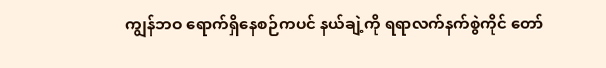ကျွန်ဘဝ ရောက်ရှိနေစဉ်ကပင် နယ်ချဲ့ကို ရရာလက်နက်စွဲကိုင် တော်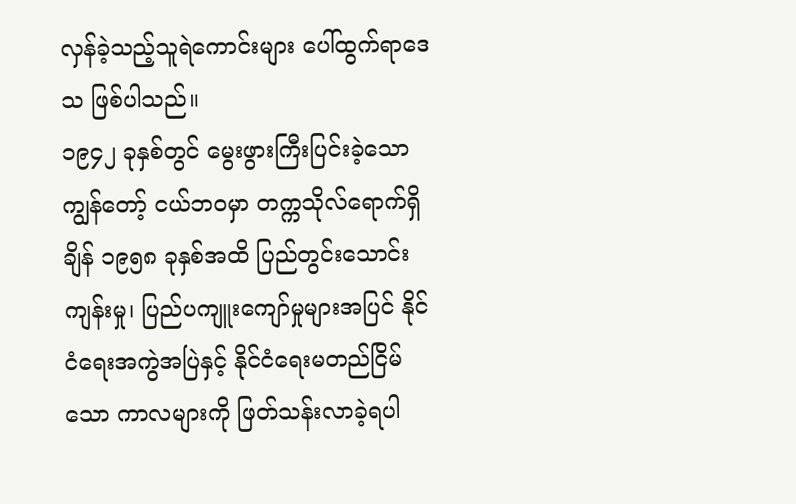လှန်ခဲ့သည့်သူရဲကောင်းများ ပေါ်ထွက်ရာဒေသ ဖြစ်ပါသည်။
၁၉၄၂ ခုနှစ်တွင် မွေးဖွားကြီးပြင်းခဲ့သော ကျွန်တော့် ငယ်ဘဝမှာ တက္ကသိုလ်ရောက်ရှိချိန် ၁၉၅၈ ခုနှစ်အထိ ပြည်တွင်းသောင်းကျန်းမှု၊ ပြည်ပကျူးကျော်မှုများအပြင် နိုင်ငံရေးအကွဲအပြဲနှင့် နိုင်ငံရေးမတည်ငြိမ်သော ကာလများကို ဖြတ်သန်းလာခဲ့ရပါ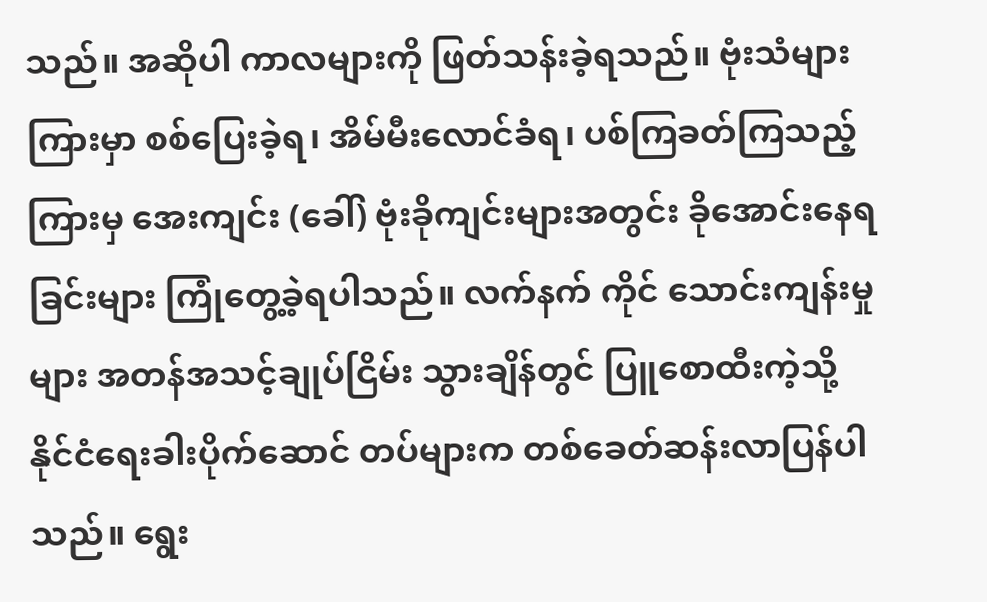သည်။ အဆိုပါ ကာလများကို ဖြတ်သန်းခဲ့ရသည်။ ဗုံးသံများကြားမှာ စစ်ပြေးခဲ့ရ၊ အိမ်မီးလောင်ခံရ၊ ပစ်ကြခတ်ကြသည့် ကြားမှ အေးကျင်း (ခေါ်) ဗုံးခိုကျင်းများအတွင်း ခိုအောင်းနေရခြင်းများ ကြုံတွေ့ခဲ့ရပါသည်။ လက်နက် ကိုင် သောင်းကျန်းမှုများ အတန်အသင့်ချုပ်ငြိမ်း သွားချိန်တွင် ပြူစောထီးကဲ့သို့ နိုင်ငံရေးခါးပိုက်ဆောင် တပ်များက တစ်ခေတ်ဆန်းလာပြန်ပါသည်။ ရွေး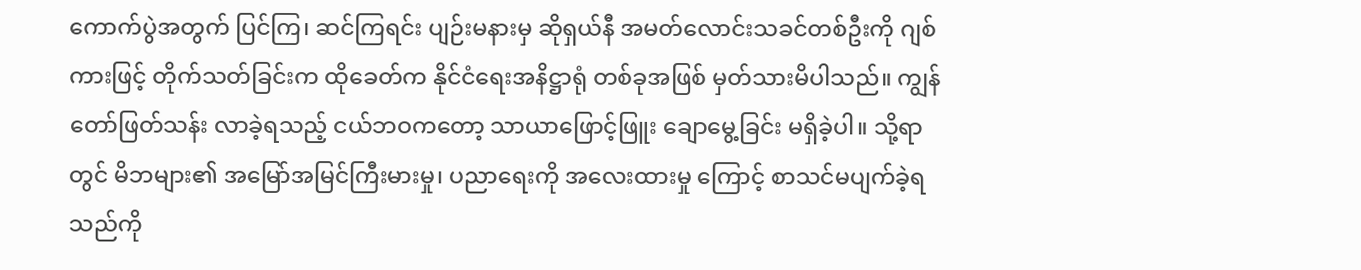ကောက်ပွဲအတွက် ပြင်ကြ၊ ဆင်ကြရင်း ပျဉ်းမနားမှ ဆိုရှယ်နီ အမတ်လောင်းသခင်တစ်ဦးကို ဂျစ်ကားဖြင့် တိုက်သတ်ခြင်းက ထိုခေတ်က နိုင်ငံရေးအနိဋ္ဌာရုံ တစ်ခုအဖြစ် မှတ်သားမိပါသည်။ ကျွန်တော်ဖြတ်သန်း လာခဲ့ရသည့် ငယ်ဘဝကတော့ သာယာဖြောင့်ဖြူး ချောမွေ့ခြင်း မရှိခဲ့ပါ။ သို့ရာတွင် မိဘများ၏ အမြော်အမြင်ကြီးမားမှု၊ ပညာရေးကို အလေးထားမှု ကြောင့် စာသင်မပျက်ခဲ့ရသည်ကို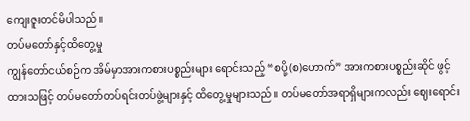ကျေးဇူးတင်မိပါသည်။
တပ်မတော်နှင့်ထိတွေ့မှု
ကျွန်တော်ငယ်စဉ်က အိမ်မှာအားကစားပစ္စည်းများ ရောင်းသည့် “စပို့(စ)ဟောက်” အားကစားပစ္စည်းဆိုင် ဖွင့်ထားသဖြင့် တပ်မတော်တပ်ရင်းတပ်ဖွဲ့များနှင့် ထိတွေ့မှုများသည်။ တပ်မတော်အရာရှိများကလည်း ဈေးရောင်း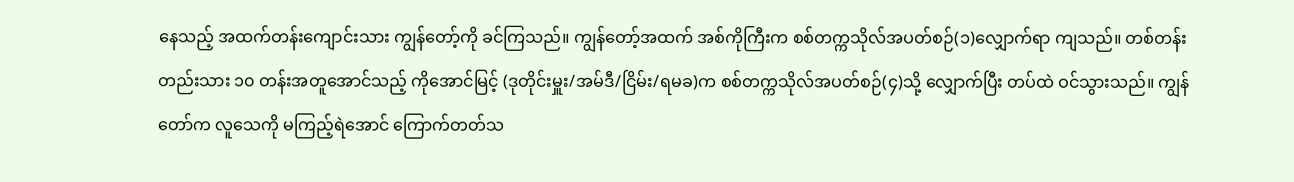နေသည့် အထက်တန်းကျောင်းသား ကျွန်တော့်ကို ခင်ကြသည်။ ကျွန်တော့်အထက် အစ်ကိုကြီးက စစ်တက္ကသိုလ်အပတ်စဉ်(၁)လျှောက်ရာ ကျသည်။ တစ်တန်းတည်းသား ၁၀ တန်းအတူအောင်သည့် ကိုအောင်မြင့် (ဒုတိုင်းမှူး/အမ်ဒီ/ငြိမ်း/ရမခ)က စစ်တက္ကသိုလ်အပတ်စဉ်(၄)သို့ လျှောက်ပြီး တပ်ထဲ ဝင်သွားသည်။ ကျွန်တော်က လူသေကို မကြည့်ရဲအောင် ကြောက်တတ်သ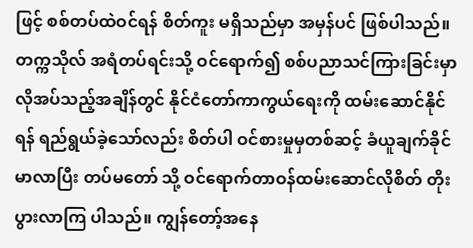ဖြင့် စစ်တပ်ထဲဝင်ရန် စိတ်ကူး မရှိသည်မှာ အမှန်ပင် ဖြစ်ပါသည်။ တက္ကသိုလ် အရံတပ်ရင်းသို့ ဝင်ရောက်၍ စစ်ပညာသင်ကြားခြင်းမှာ လိုအပ်သည့်အချိန်တွင် နိုင်ငံတော်ကာကွယ်ရေးကို ထမ်းဆောင်နိုင်ရန် ရည်ရွယ်ခဲ့သော်လည်း စိတ်ပါ ဝင်စားမှုမှတစ်ဆင့် ခံယူချက်ခိုင်မာလာပြီး တပ်မတော် သို့ ဝင်ရောက်တာဝန်ထမ်းဆောင်လိုစိတ် တိုးပွားလာကြ ပါသည်။ ကျွန်တော့်အနေ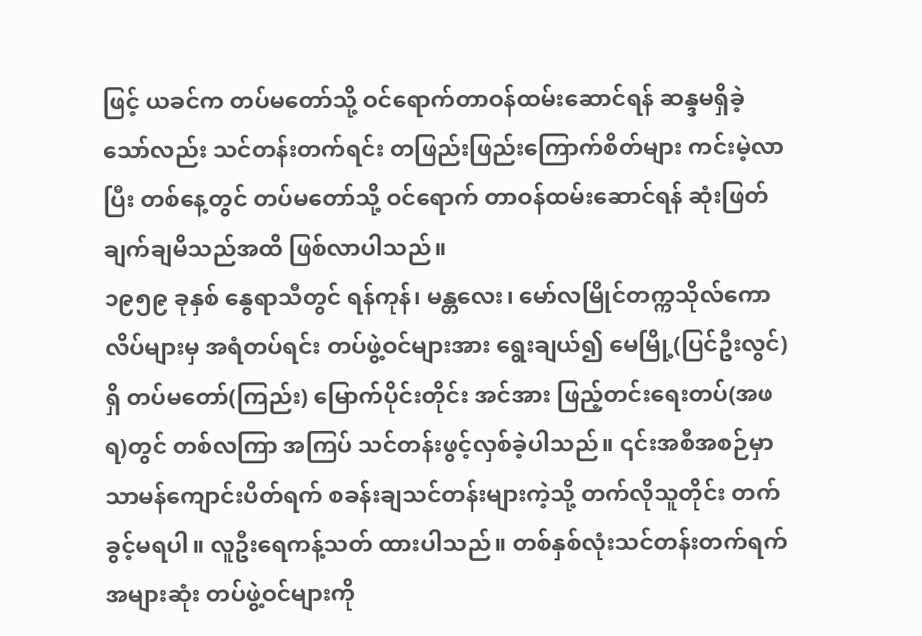ဖြင့် ယခင်က တပ်မတော်သို့ ဝင်ရောက်တာဝန်ထမ်းဆောင်ရန် ဆန္ဒမရှိခဲ့သော်လည်း သင်တန်းတက်ရင်း တဖြည်းဖြည်းကြောက်စိတ်များ ကင်းမဲ့လာပြီး တစ်နေ့တွင် တပ်မတော်သို့ ဝင်ရောက် တာဝန်ထမ်းဆောင်ရန် ဆုံးဖြတ်ချက်ချမိသည်အထိ ဖြစ်လာပါသည်။
၁၉၅၉ ခုနှစ် နွေရာသီတွင် ရန်ကုန်၊ မန္တလေး၊ မော်လမြိုင်တက္ကသိုလ်ကောလိပ်များမှ အရံတပ်ရင်း တပ်ဖွဲ့ဝင်များအား ရွေးချယ်၍ မေမြို့(ပြင်ဦးလွင်)ရှိ တပ်မတော်(ကြည်း) မြောက်ပိုင်းတိုင်း အင်အား ဖြည့်တင်းရေးတပ်(အဖရ)တွင် တစ်လကြာ အကြပ် သင်တန်းဖွင့်လှစ်ခဲ့ပါသည်။ ၎င်းအစီအစဉ်မှာ သာမန်ကျောင်းပိတ်ရက် စခန်းချသင်တန်းများကဲ့သို့ တက်လိုသူတိုင်း တက်ခွင့်မရပါ။ လူဦးရေကန့်သတ် ထားပါသည်။ တစ်နှစ်လုံးသင်တန်းတက်ရက် အများဆုံး တပ်ဖွဲ့ဝင်များကို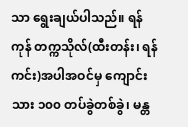သာ ရွေးချယ်ပါသည်။ ရန်ကုန် တက္ကသိုလ်(ထီးတန်း၊ ရန်ကင်း)အပါအဝင်မှ ကျောင်းသား ၁၀၀ တပ်ခွဲတစ်ခွဲ၊ မန္တ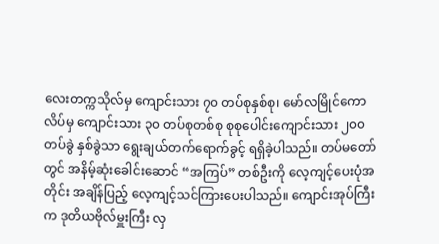လေးတက္ကသိုလ်မှ ကျောင်းသား ၇၀ တပ်စုနှစ်စု၊ မော်လမြိုင်ကောလိပ်မှ ကျောင်းသား ၃၀ တပ်စုတစ်စု စုစုပေါင်းကျောင်းသား ၂၀၀ တပ်ခွဲ နှစ်ခွဲသာ ရွေးချယ်တက်ရောက်ခွင့် ရရှိခဲ့ပါသည်။ တပ်မတော်တွင် အနိမ့်ဆုံးခေါင်းဆောင် “အကြပ်” တစ်ဦးကို လေ့ကျင့်ပေးပုံအတိုင်း အချိန်ပြည့် လေ့ကျင့်သင်ကြားပေးပါသည်။ ကျောင်းအုပ်ကြီးက ဒုတိယဗိုလ်မှူးကြီး လှ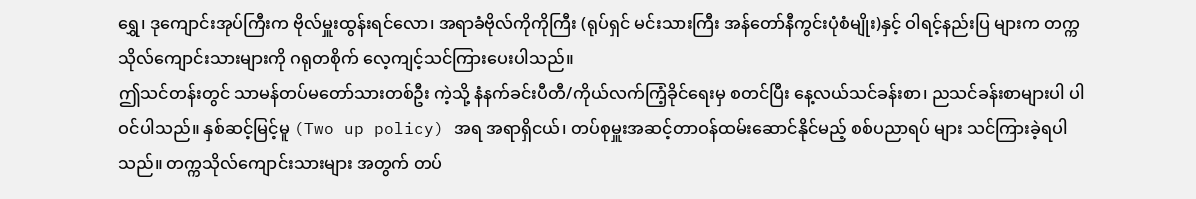ရွှေ၊ ဒုကျောင်းအုပ်ကြီးက ဗိုလ်မှူးထွန်းရင်လော၊ အရာခံဗိုလ်ကိုကိုကြီး (ရုပ်ရှင် မင်းသားကြီး အန်တော်နီကွင်းပုံစံမျိုး)နှင့် ဝါရင့်နည်းပြ များက တက္ကသိုလ်ကျောင်းသားများကို ဂရုတစိုက် လေ့ကျင့်သင်ကြားပေးပါသည်။
ဤသင်တန်းတွင် သာမန်တပ်မတော်သားတစ်ဦး ကဲ့သို့ နံနက်ခင်းပီတီ/ကိုယ်လက်ကြံ့ခိုင်ရေးမှ စတင်ပြီး နေ့လယ်သင်ခန်းစာ၊ ညသင်ခန်းစာများပါ ပါဝင်ပါသည်။ နှစ်ဆင့်မြင့်မူ (Two up policy) အရ အရာရှိငယ်၊ တပ်စုမှူးအဆင့်တာဝန်ထမ်းဆောင်နိုင်မည့် စစ်ပညာရပ် များ သင်ကြားခဲ့ရပါသည်။ တက္ကသိုလ်ကျောင်းသားများ အတွက် တပ်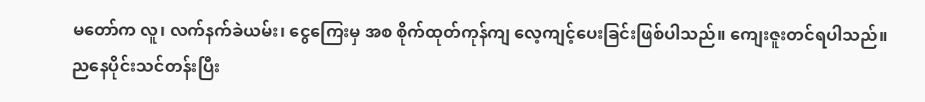မတော်က လူ၊ လက်နက်ခဲယမ်း၊ ငွေကြေးမှ အစ စိုက်ထုတ်ကုန်ကျ လေ့ကျင့်ပေးခြင်းဖြစ်ပါသည်။ ကျေးဇူးတင်ရပါသည်။
ညနေပိုင်းသင်တန်းပြီး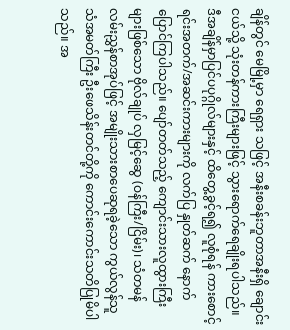ချိန်တွင် မေမြို့မှာ ရေရှား သဖြင့် အနီးစခန်းဘူတာအနီးရှိ ချောင်းငယ်သို့ သုံးတန်ကားကြီးများဖြင့် သွားရောက်ရေချိုးရပါသည်။ ဒီအချိန်မှာပြင်ပပုဂ္ဂိုလ်များနှင့် ထိတွေ့ခွင့်ရ၍ လူစုံရန် ကားစောင့်ရင်းအတက်/အဆင်းကားများကို လက်ပြ နှုတ်ဆက် နောက်ပြောင်ကြပါသည်။ ပျော်တတ်သည့် ကျောင်းသားလူထွားကြီးများဖြစ်သော ဗိုလ်ချုပ် လှမြင့်ဆွေ (ဝန်ကြီး/ငြိမ်း)၊ သံတမန် လမ်းညွှန်စာအုပ်ဖြင့် အမျိုးသားစာပေဆုရခဲ့သော ကွယ်လွန်သူသံအမတ်ကြီး ဦးဖေသိန်းတင်တို့ကို ကောင်းကောင်းသတိပြုမိပါသည်။ အ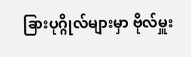ခြားပုဂ္ဂိုလ်များမှာ ဗိုလ်မှူး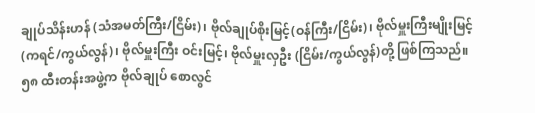ချုပ်သိန်းဟန် (သံအမတ်ကြီး/ငြိမ်း)၊ ဗိုလ်ချုပ်စိုးမြင့်(ဝန်ကြီး/ငြိမ်း)၊ ဗိုလ်မှူးကြီးမျိုးမြင့်(ကရင်/ကွယ်လွန်)၊ ဗိုလ်မှူးကြီး ဝင်းမြင့်၊ ဗိုလ်မှူးလှဦး (ငြိမ်း/ကွယ်လွန်)တို့ ဖြစ်ကြသည်။ ၅၈ ထီးတန်းအဖွဲ့က ဗိုလ်ချုပ် စောလွင်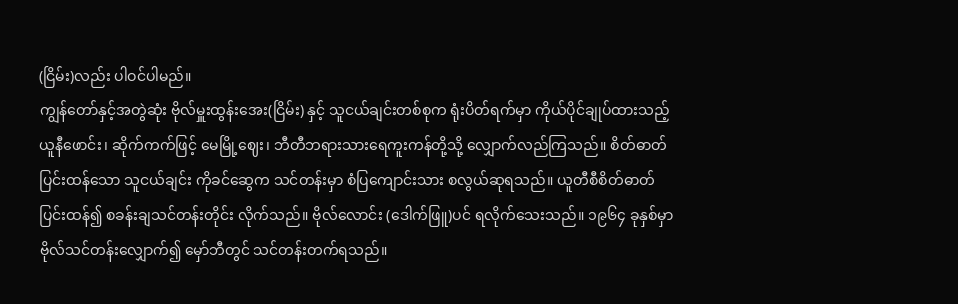(ငြိမ်း)လည်း ပါဝင်ပါမည်။
ကျွန်တော်နှင့်အတွဲဆုံး ဗိုလ်မှူးထွန်းအေး(ငြိမ်း) နှင့် သူငယ်ချင်းတစ်စုက ရုံးပိတ်ရက်မှာ ကိုယ်ပိုင်ချုပ်ထားသည့်ယူနီဖောင်း၊ ဆိုက်ကက်ဖြင့် မေမြို့ဈေး၊ ဘီတီဘရားသားရေကူးကန်တို့သို့ လျှောက်လည်ကြသည်။ စိတ်ဓာတ်ပြင်းထန်သော သူငယ်ချင်း ကိုခင်ဆွေက သင်တန်းမှာ စံပြကျောင်းသား စလွယ်ဆုရသည်။ ယူတီစီစိတ်ဓာတ်ပြင်းထန်၍ စခန်းချသင်တန်းတိုင်း လိုက်သည်။ ဗိုလ်လောင်း (ဒေါက်ဖြူ)ပင် ရလိုက်သေးသည်။ ၁၉၆၄ ခုနှစ်မှာ ဗိုလ်သင်တန်းလျှောက်၍ မှော်ဘီတွင် သင်တန်းတက်ရသည်။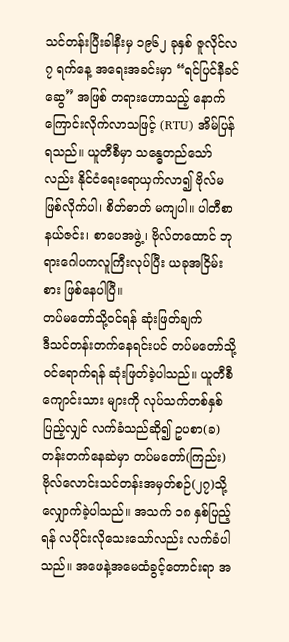သင်တန်းပြီးခါနီးမှ ၁၉၆၂ ခုနှစ် ဇူလိုင်လ ၇ ရက်နေ့ အရေးအခင်းမှာ “ရင်ပြင်နီခင်ဆွေ” အဖြစ် တရားဟောသည့် နောက်ကြောင်းလိုက်လာသဖြင့် (RTU) အိမ်ပြန်ရသည်။ ယူတီစီမှာ သန္ဓေတည်သော်လည်း နိုင်ငံရေးရောယှက်လာ၍ ဗိုလ်မဖြစ်လိုက်ပါ၊ စိတ်ဓာတ် မကျပါ။ ပါတီစာနယ်ဇင်း၊ စာပေအဖွဲ့၊ ဗိုလ်တထောင် ဘုရားဂေါပကလူကြီးလုပ်ပြီး ယခုအငြိမ်းစား ဖြစ်နေပါပြီ။
တပ်မတော်သို့ဝင်ရန် ဆုံးဖြတ်ချက်
ဒီသင်တန်းတက်နေရင်းပင် တပ်မတော်သို့ ဝင်ရောက်ရန် ဆုံးဖြတ်ခဲ့ပါသည်။ ယူတီစီကျောင်းသား များကို လုပ်သက်တစ်နှစ်ပြည့်လျှင် လက်ခံသည်ဆို၍ ဥပစာ(ခ)တန်းတက်နေဆဲမှာ တပ်မတော်(ကြည်း) ဗိုလ်လောင်းသင်တန်းအမှတ်စဉ်(၂၇)သို့ လျှောက်ခဲ့ပါသည်။ အသက် ၁၈ နှစ်ပြည့်ရန် လပိုင်းလိုသေးသော်လည်း လက်ခံပါသည်။ အဖေနဲ့အမေထံခွင့်တောင်းရာ အ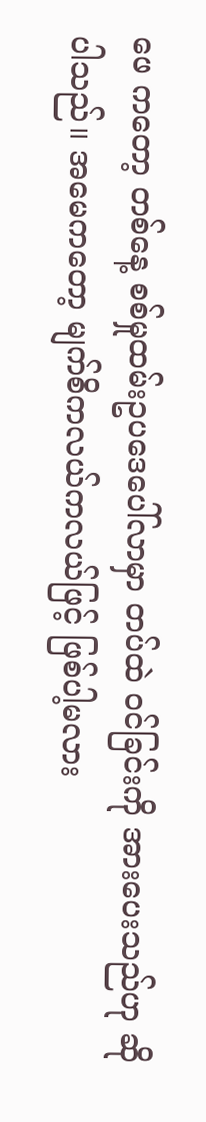ဖေ ကတော့ တစ်နေ့ စစ်မှုထမ်းဥပဒေပေါ်လာမှာ တပ်ထဲ ဝင်ခြင်းကို အားပေးသည်ဟု ဆိုပါသည်။ အမေကတော့ မျက်စိကလယ်ကလယ်ဖြင့် ဖြစ်ပါ့မလား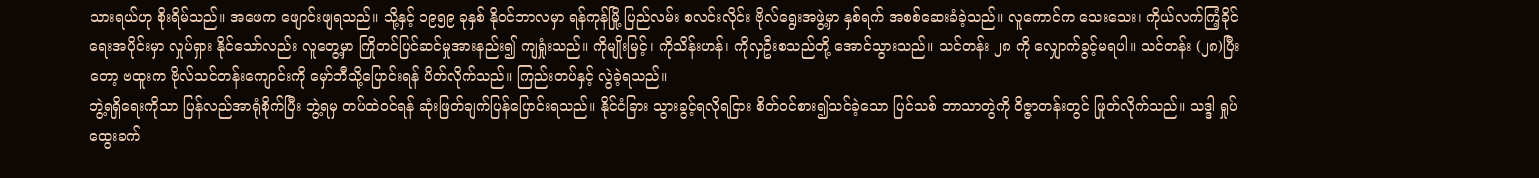သားရယ်ဟု စိုးရိမ်သည်။ အဖေက ဖျောင်းဖျရသည်။ သို့နှင့် ၁၉၅၉ ခုနှစ် နိုဝင်ဘာလမှာ ရန်ကုန်မြို့ ပြည်လမ်း စလင်းလိုင်း ဗိုလ်ရွေးအဖွဲ့မှာ နှစ်ရက် အစစ်ဆေးခံခဲ့သည်။ လူကောင်က သေးသေး၊ ကိုယ်လက်ကြံ့ခိုင်ရေးအပိုင်းမှာ လှုပ်ရှား နိုင်သော်လည်း လူတွေ့မှာ ကြိုတင်ပြင်ဆင်မှုအားနည်း၍ ကျရှုံးသည်။ ကိုမျိုးမြင့်၊ ကိုသိန်းဟန်၊ ကိုလှဦးစသည်တို့ အောင်သွားသည်။ သင်တန်း ၂၈ ကို လျှောက်ခွင့်မရပါ။ သင်တန်း (၂၈)ပြီးတော့ ဗထူးက ဗိုလ်သင်တန်းကျောင်းကို မှော်ဘီသို့ပြောင်းရန် ပိတ်လိုက်သည်။ ကြည်းတပ်နှင့် လွဲခဲ့ရသည်။
ဘွဲ့ရရှိရေးကိုသာ ပြန်လည်အာရုံစိုက်ပြီး ဘွဲ့ရမှ တပ်ထဲဝင်ရန် ဆုံးဖြတ်ချက်ပြန်ပြောင်းရသည်။ နိုင်ငံခြား သွားခွင့်ရလိုရငြား စိတ်ဝင်စား၍သင်ခဲ့သော ပြင်သစ် ဘာသာတွဲကို ဝိဇ္ဇာတန်းတွင် ဖြုတ်လိုက်သည်။ သဒ္ဒါ ရှုပ်ထွေးခက်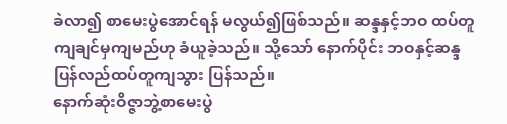ခဲလာ၍ စာမေးပွဲအောင်ရန် မလွယ်၍ဖြစ်သည်။ ဆန္ဒနှင့်ဘဝ ထပ်တူကျချင်မှကျမည်ဟု ခံယူခဲ့သည်။ သို့သော် နောက်ပိုင်း ဘဝနှင့်ဆန္ဒ ပြန်လည်ထပ်တူကျသွား ပြန်သည်။
နောက်ဆုံးဝိဇ္ဇာဘွဲ့စာမေးပွဲ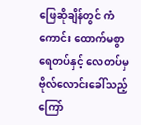ဖြေဆိုချိန်တွင် ကံကောင်း ထောက်မစွာ ရေတပ်နှင့် လေတပ်မှ ဗိုလ်လောင်းခေါ်သည့် ကြော်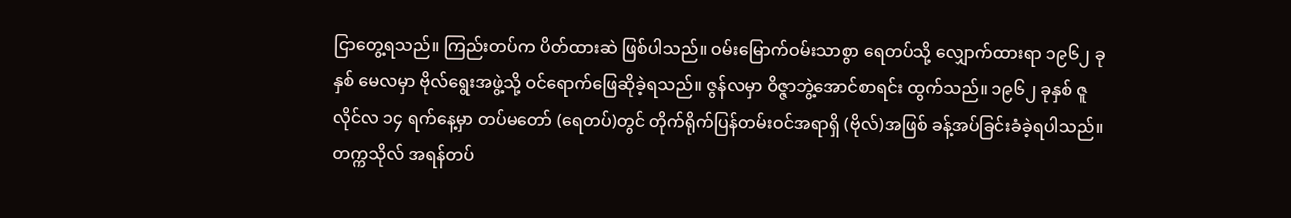ငြာတွေ့ရသည်။ ကြည်းတပ်က ပိတ်ထားဆဲ ဖြစ်ပါသည်။ ဝမ်းမြောက်ဝမ်းသာစွာ ရေတပ်သို့ လျှောက်ထားရာ ၁၉၆၂ ခုနှစ် မေလမှာ ဗိုလ်ရွေးအဖွဲ့သို့ ဝင်ရောက်ဖြေဆိုခဲ့ရသည်။ ဇွန်လမှာ ဝိဇ္ဇာဘွဲ့အောင်စာရင်း ထွက်သည်။ ၁၉၆၂ ခုနှစ် ဇူလိုင်လ ၁၄ ရက်နေ့မှာ တပ်မတော် (ရေတပ်)တွင် တိုက်ရိုက်ပြန်တမ်းဝင်အရာရှိ (ဗိုလ်)အဖြစ် ခန့်အပ်ခြင်းခံခဲ့ရပါသည်။ တက္ကသိုလ် အရန်တပ်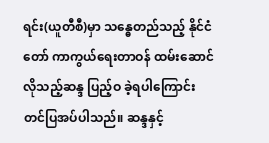ရင်း(ယူတီစီ)မှာ သန္ဓေတည်သည့် နိုင်ငံတော် ကာကွယ်ရေးတာဝန် ထမ်းဆောင်လိုသည့်ဆန္ဒ ပြည့်ဝ ခဲ့ရပါကြောင်း တင်ပြအပ်ပါသည်။ ဆန္ဒနှင့်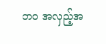ဘဝ အလှည့်အ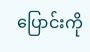ပြောင်းကို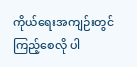ကိုယ်ရေးအကျဉ်းတွင် ကြည့်စေလို ပါ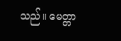သည်။ မေတ္တာ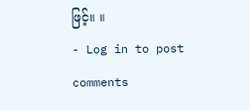ဖြင့်။ ။
- Log in to post comments